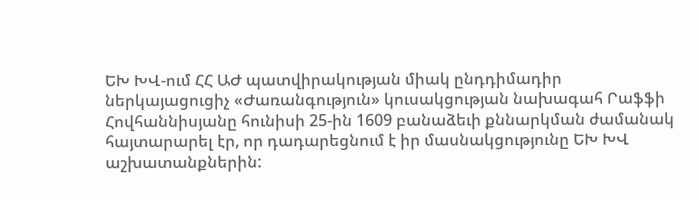ԵԽ ԽՎ-ում ՀՀ ԱԺ պատվիրակության միակ ընդդիմադիր ներկայացուցիչ «Ժառանգություն» կուսակցության նախագահ Րաֆֆի Հովհաննիսյանը հունիսի 25-ին 1609 բանաձեւի քննարկման ժամանակ հայտարարել էր, որ դադարեցնում է իր մասնակցությունը ԵԽ ԽՎ աշխատանքներին: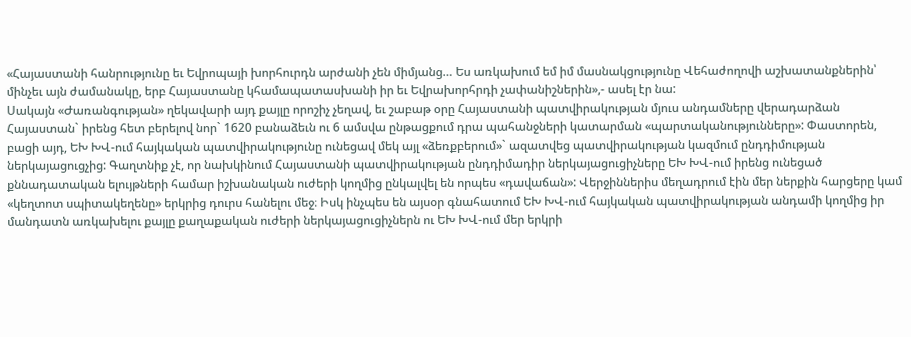«Հայաստանի հանրությունը եւ Եվրոպայի խորհուրդն արժանի չեն միմյանց… Ես առկախում եմ իմ մասնակցությունը Վեհաժողովի աշխատանքներին՝ մինչեւ այն ժամանակը, երբ Հայաստանը կհամապատասխանի իր եւ Եվրախորհրդի չափանիշներին»,- ասել էր նա:
Սակայն «Ժառանգության» ղեկավարի այդ քայլը որոշիչ չեղավ, եւ շաբաթ օրը Հայաստանի պատվիրակության մյուս անդամները վերադարձան Հայաստան` իրենց հետ բերելով նոր` 1620 բանաձեւն ու 6 ամսվա ընթացքում դրա պահանջների կատարման «պարտականությունները»: Փաստորեն, բացի այդ, ԵԽ ԽՎ-ում հայկական պատվիրակությունը ունեցավ մեկ այլ «ձեռքբերում»` ազատվեց պատվիրակության կազմում ընդդիմության ներկայացուցչից: Գաղտնիք չէ, որ նախկինում Հայաստանի պատվիրակության ընդդիմադիր ներկայացուցիչները ԵԽ ԽՎ-ում իրենց ունեցած քննադատական ելույթների համար իշխանական ուժերի կողմից ընկալվել են որպես «դավաճան»: Վերջիններիս մեղադրում էին մեր ներքին հարցերը կամ «կեղտոտ սպիտակեղենը» երկրից դուրս հանելու մեջ։ Իսկ ինչպես են այսօր գնահատում ԵԽ ԽՎ-ում հայկական պատվիրակության անդամի կողմից իր մանդատն առկախելու քայլը քաղաքական ուժերի ներկայացուցիչներն ու ԵԽ ԽՎ-ում մեր երկրի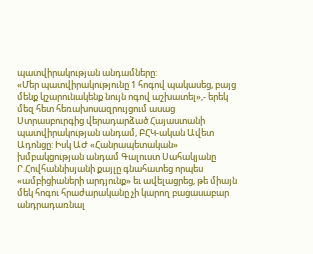պատվիրակության անդամները:
«Մեր պատվիրակությունը 1 հոգով պակասեց, բայց մենք կշարունակենք նույն ոգով աշխատել»,- երեկ մեզ հետ հեռախոսազրույցում ասաց Ստրասբուրգից վերադարձած Հայաստանի պատվիրակության անդամ, ԲՀԿ-ական Ավետ Ադոնցը: Իսկ ԱԺ «Հանրապետական» խմբակցության անդամ Գալուստ Սահակյանը Ր.Հովհաննիսյանի քայլը գնահատեց որպես «ամբիցիաների արդյունք» եւ ավելացրեց, թե միայն մեկ հոգու հրաժարականը չի կարող բացասաբար անդրադառնալ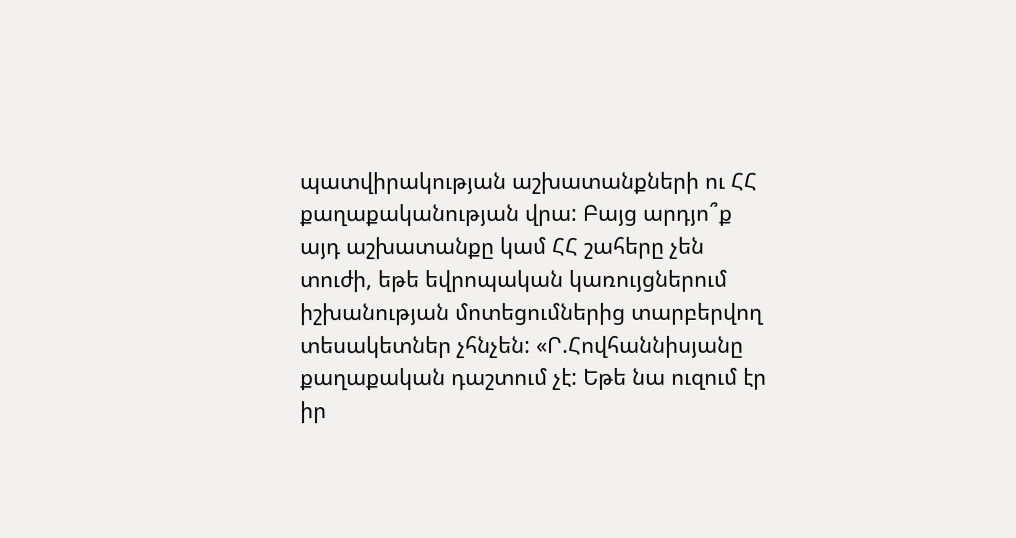պատվիրակության աշխատանքների ու ՀՀ քաղաքականության վրա: Բայց արդյո՞ք այդ աշխատանքը կամ ՀՀ շահերը չեն տուժի, եթե եվրոպական կառույցներում իշխանության մոտեցումներից տարբերվող տեսակետներ չհնչեն: «Ր.Հովհաննիսյանը քաղաքական դաշտում չէ: Եթե նա ուզում էր իր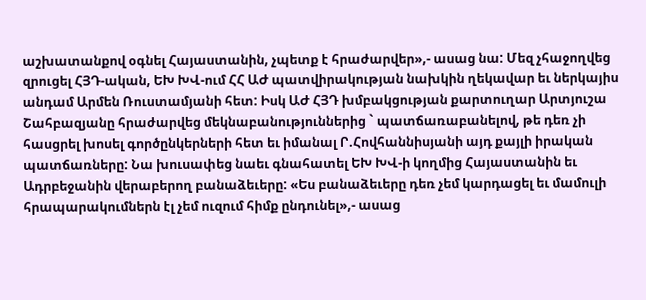աշխատանքով օգնել Հայաստանին, չպետք է հրաժարվեր»,- ասաց նա: Մեզ չհաջողվեց զրուցել ՀՅԴ-ական, ԵԽ ԽՎ-ում ՀՀ ԱԺ պատվիրակության նախկին ղեկավար եւ ներկայիս անդամ Արմեն Ռուստամյանի հետ: Իսկ ԱԺ ՀՅԴ խմբակցության քարտուղար Արտյուշա Շահբազյանը հրաժարվեց մեկնաբանություններից ` պատճառաբանելով, թե դեռ չի հասցրել խոսել գործընկերների հետ եւ իմանալ Ր.Հովհաննիսյանի այդ քայլի իրական պատճառները: Նա խուսափեց նաեւ գնահատել ԵԽ ԽՎ-ի կողմից Հայաստանին եւ Ադրբեջանին վերաբերող բանաձեւերը: «Ես բանաձեւերը դեռ չեմ կարդացել եւ մամուլի հրապարակումներն էլ չեմ ուզում հիմք ընդունել»,- ասաց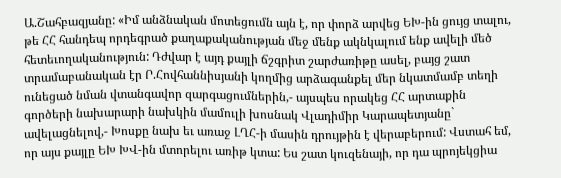Ա.Շահբազյանը: «Իմ անձնական մոտեցումն այն է, որ փորձ արվեց ԵԽ-ին ցույց տալու, թե ՀՀ հանդեպ որդեգրած քաղաքականության մեջ մենք ակնկալում ենք ավելի մեծ հետեւողականություն: Դժվար է այդ քայլի ճշգրիտ շարժառիթը ասել, բայց շատ տրամաբանական էր Ր.Հովհաննիսյանի կողմից արձագանքել մեր նկատմամբ տեղի ունեցած նման վտանգավոր զարգացումներին,- այսպես որակեց ՀՀ արտաքին գործերի նախարարի նախկին մամուլի խոսնակ Վլադիմիր Կարապետյանը` ավելացնելով,- Խոսքը նախ եւ առաջ ԼՂՀ-ի մասին դրույթին է վերաբերում: Վստահ եմ, որ այս քայլը ԵԽ ԽՎ-ին մտորելու առիթ կտա: Ես շատ կուզենայի, որ դա պրոյեկցիա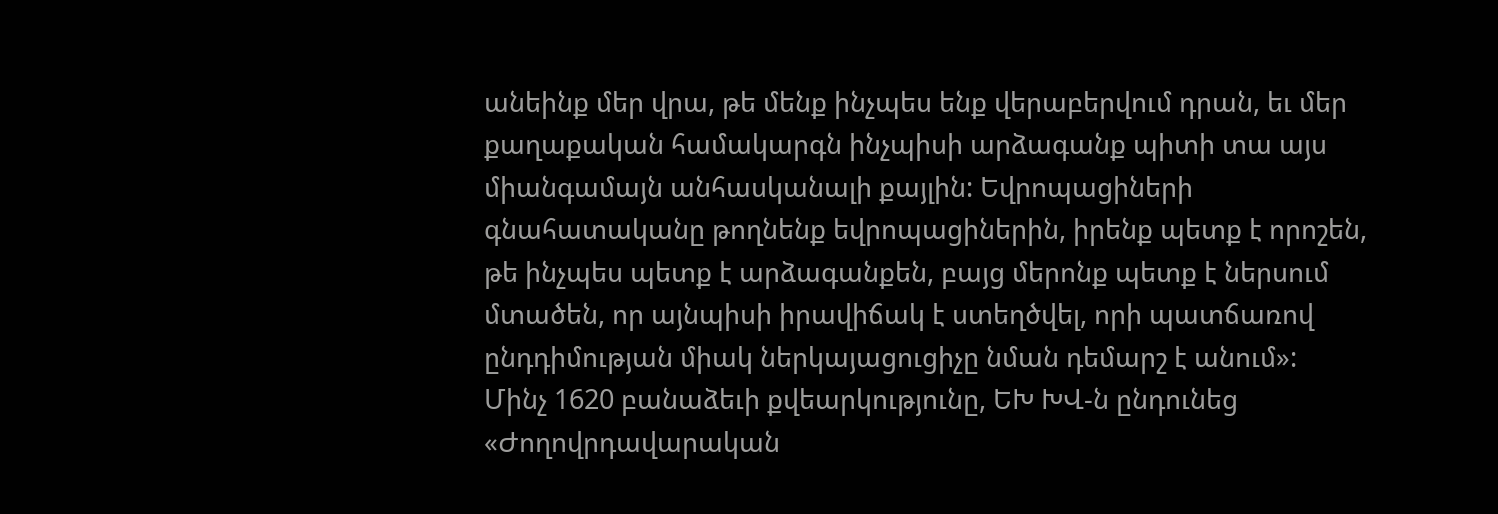անեինք մեր վրա, թե մենք ինչպես ենք վերաբերվում դրան, եւ մեր քաղաքական համակարգն ինչպիսի արձագանք պիտի տա այս միանգամայն անհասկանալի քայլին: Եվրոպացիների գնահատականը թողնենք եվրոպացիներին, իրենք պետք է որոշեն, թե ինչպես պետք է արձագանքեն, բայց մերոնք պետք է ներսում մտածեն, որ այնպիսի իրավիճակ է ստեղծվել, որի պատճառով ընդդիմության միակ ներկայացուցիչը նման դեմարշ է անում»:
Մինչ 1620 բանաձեւի քվեարկությունը, ԵԽ ԽՎ-ն ընդունեց «Ժողովրդավարական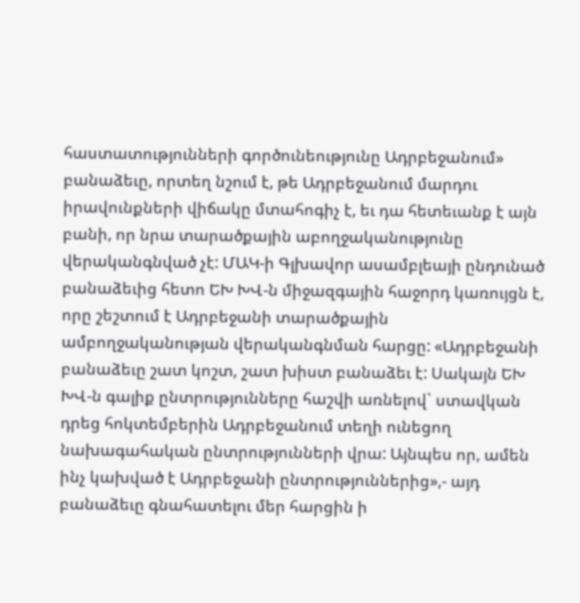հաստատությունների գործունեությունը Ադրբեջանում» բանաձեւը, որտեղ նշում է, թե Ադրբեջանում մարդու իրավունքների վիճակը մտահոգիչ է, եւ դա հետեւանք է այն բանի, որ նրա տարածքային աբողջականությունը վերականգնված չէ: ՄԱԿ-ի Գլխավոր ասամբլեայի ընդունած բանաձեւից հետո ԵԽ ԽՎ-ն միջազգային հաջորդ կառույցն է, որը շեշտում է Ադրբեջանի տարածքային ամբողջականության վերականգնման հարցը: «Ադրբեջանի բանաձեւը շատ կոշտ, շատ խիստ բանաձեւ է: Սակայն ԵԽ ԽՎ-ն գալիք ընտրությունները հաշվի առնելով` ստավկան դրեց հոկտեմբերին Ադրբեջանում տեղի ունեցող նախագահական ընտրությունների վրա: Այնպես որ, ամեն ինչ կախված է Ադրբեջանի ընտրություններից»,- այդ բանաձեւը գնահատելու մեր հարցին ի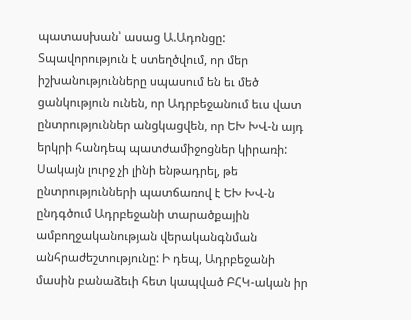պատասխան՝ ասաց Ա.Ադոնցը: Տպավորություն է ստեղծվում, որ մեր իշխանությունները սպասում են եւ մեծ ցանկություն ունեն, որ Ադրբեջանում եւս վատ ընտրություններ անցկացվեն, որ ԵԽ ԽՎ-ն այդ երկրի հանդեպ պատժամիջոցներ կիրառի: Սակայն լուրջ չի լինի ենթադրել, թե ընտրությունների պատճառով է ԵԽ ԽՎ-ն ընդգծում Ադրբեջանի տարածքային ամբողջականության վերականգնման անհրաժեշտությունը: Ի դեպ, Ադրբեջանի մասին բանաձեւի հետ կապված ԲՀԿ-ական իր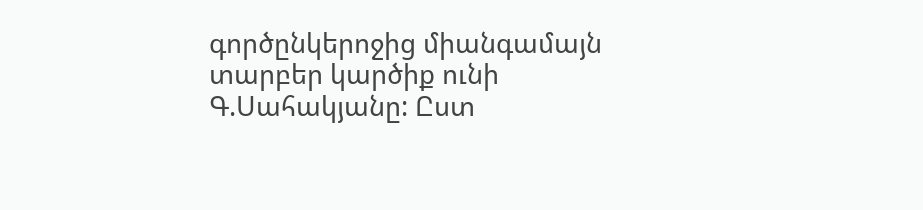գործընկերոջից միանգամայն տարբեր կարծիք ունի Գ.Սահակյանը: Ըստ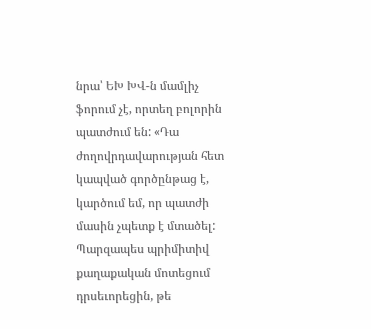նրա՝ ԵԽ ԽՎ-ն մամլիչ ֆորում չէ, որտեղ բոլորին պատժում են: «Դա ժողովրդավարության հետ կապված գործընթաց է, կարծում եմ, որ պատժի մասին չպետք է մտածել: Պարզապես պրիմիտիվ քաղաքական մոտեցում դրսեւորեցին, թե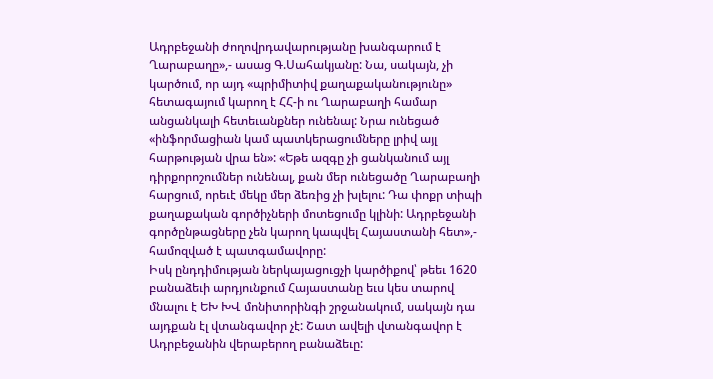Ադրբեջանի ժողովրդավարությանը խանգարում է Ղարաբաղը»,- ասաց Գ.Սահակյանը: Նա, սակայն, չի կարծում, որ այդ «պրիմիտիվ քաղաքականությունը» հետագայում կարող է ՀՀ-ի ու Ղարաբաղի համար անցանկալի հետեւանքներ ունենալ: Նրա ունեցած «ինֆորմացիան կամ պատկերացումները լրիվ այլ հարթության վրա են»: «Եթե ազգը չի ցանկանում այլ դիրքորոշումներ ունենալ, քան մեր ունեցածը Ղարաբաղի հարցում, որեւէ մեկը մեր ձեռից չի խլելու: Դա փոքր տիպի քաղաքական գործիչների մոտեցումը կլինի: Ադրբեջանի գործընթացները չեն կարող կապվել Հայաստանի հետ»,- համոզված է պատգամավորը:
Իսկ ընդդիմության ներկայացուցչի կարծիքով՝ թեեւ 1620 բանաձեւի արդյունքում Հայաստանը եւս կես տարով մնալու է ԵԽ ԽՎ մոնիտորինգի շրջանակում, սակայն դա այդքան էլ վտանգավոր չէ: Շատ ավելի վտանգավոր է Ադրբեջանին վերաբերող բանաձեւը: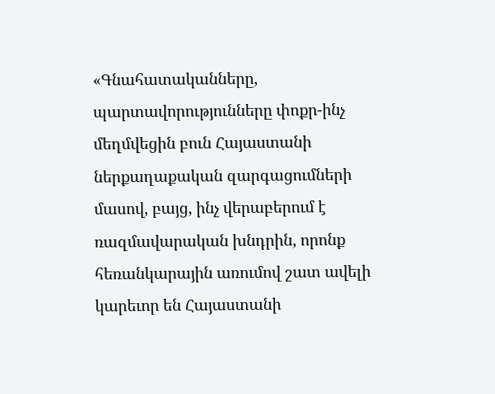«Գնահատականները, պարտավորությունները փոքր-ինչ մեղմվեցին բուն Հայաստանի ներքաղաքական զարգացումների մասով, բայց, ինչ վերաբերում է ռազմավարական խնդրին, որոնք հեռանկարային առումով շատ ավելի կարեւոր են Հայաստանի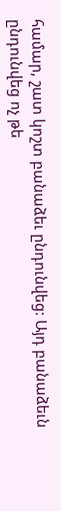համար, շատ կոշտ բանաձեւ ընդունվեց: Այդ բանաձեւն ընդունվեց ոչ թե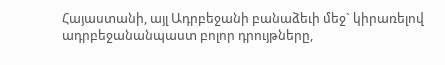Հայաստանի, այլ Ադրբեջանի բանաձեւի մեջ` կիրառելով ադրբեջանանպաստ բոլոր դրույթները,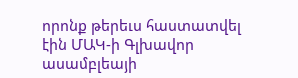որոնք թերեւս հաստատվել էին ՄԱԿ-ի Գլխավոր ասամբլեայի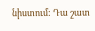նիստում: Դա շատ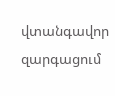վտանգավոր զարգացում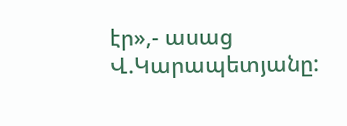էր»,- ասաց Վ.Կարապետյանը: